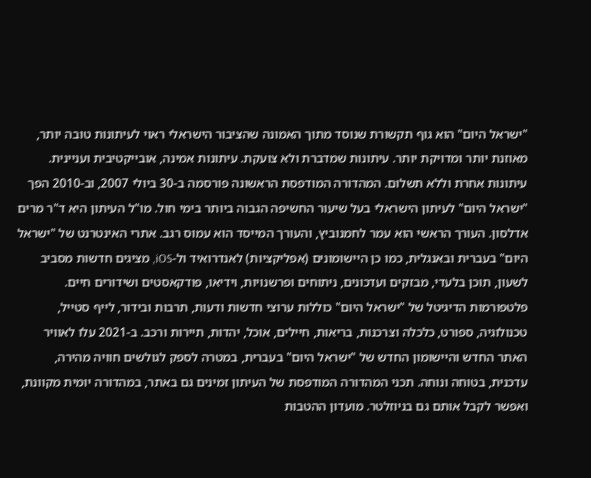"ישראל היום" הוא גוף תקשורת שנוסד מתוך האמונה שהציבור הישראלי ראוי לעיתונות טובה יותר, מאוזנת יותר ומדויקת יותר. עיתונות שמדברת ולא צועקת. עיתונות אמינה, אובייקטיבית ועניינית. עיתונות אחרת וללא תשלום. המהדורה המודפסת הראשונה פורסמה ב-30 ביולי 2007, וב-2010 הפך "ישראל היום" לעיתון הישראלי בעל שיעור החשיפה הגבוה ביותר בימי חול. מו"ל העיתון היא ד"ר מרים אדלסון. העורך הראשי הוא עמר לחמנוביץ, והעורך המייסד הוא עמוס רגב. אתרי האינטרנט של "ישראל היום" בעברית ובאנגלית, כמו כן היישומונים (אפליקציות) לאנדרואיד ול-iOS, מציגים חדשות מסביב לשעון, תוכן בלעדי, מבזקים ועדכונים, ניתוחים ופרשנויות, וידיאו, פודקאסטים ושידורים חיים. פלטפורמות הדיגיטל של "ישראל היום" כוללות ערוצי חדשות ודעות, תרבות ובידור, לייף סטייל, טכנולוגיה, ספורט, כלכלה וצרכנות, בריאות, חיילים, אוכל, יהדות, תיירות ורכב. ב-2021 עלו לאוויר האתר החדש והיישומון החדש של "ישראל היום" בעברית, במטרה לספק לגולשים חוויה מהירה, עדכנית, בטוחה ונוחה. תכני המהדורה המודפסת של העיתון זמינים גם באתר, במהדורה יומית מקוונת, ואפשר לקבל אותם גם בניוזלטר. מועדון ההטבות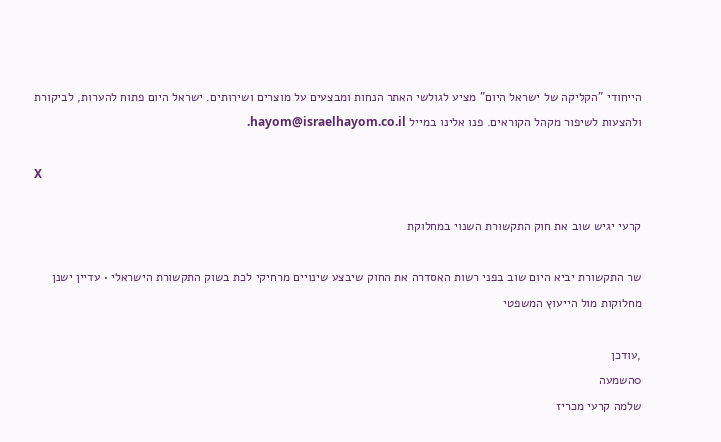הייחודי "הקליקה של ישראל היום" מציע לגולשי האתר הנחות ומבצעים על מוצרים ושירותים. ישראל היום פתוח להערות, לביקורת ולהצעות לשיפור מקהל הקוראים. פנו אלינו במייל hayom@israelhayom.co.il.

X

קרעי יגיש שוב את חוק התקשורת השנוי במחלוקת

שר התקשורת יביא היום שוב בפני רשות האסדרה את החוק שיבצע שינויים מרחיקי לכת בשוק התקשורת הישראלי • עדיין ישנן מחלוקות מול הייעוץ המשפטי

,עודכן
0השמעה
שלמה קרעי מכריז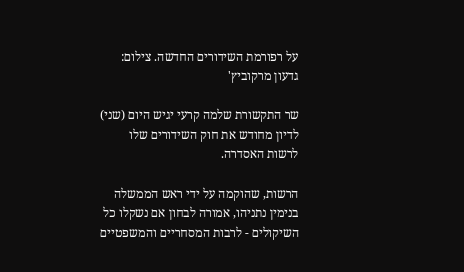על רפורמת השידורים החדשה. צילום: גדעון מרקוביץ'

שר התקשורת שלמה קרעי יגיש היום (שני) לדיון מחודש את חוק השידורים שלו לרשות האסדרה.

הרשות, שהוקמה על ידי ראש הממשלה בנימין נתניהו, אמורה לבחון אם נשקלו כל השיקולים - לרבות המסחריים והמשפטיים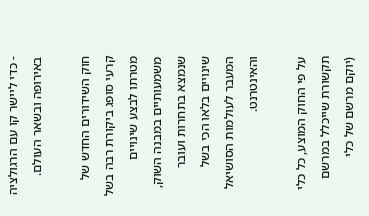- כדי ליישר קו עם הרגולציה באירופה ובשאר העולם.

חוק השידורים החדש של קרעי סופג ביקורת רבה בשל מטרתו לבצע שינויים משמעותיים במבנה השוק, שנמצא בתחרות ועובר שינויים בלאו הכי בשל המעבר לעולמות הסושיאל והאינטרנט.

על פי החוק המוצע, כל כלי תקשורת שייכלל במרשם (יוקם מרשם של כלי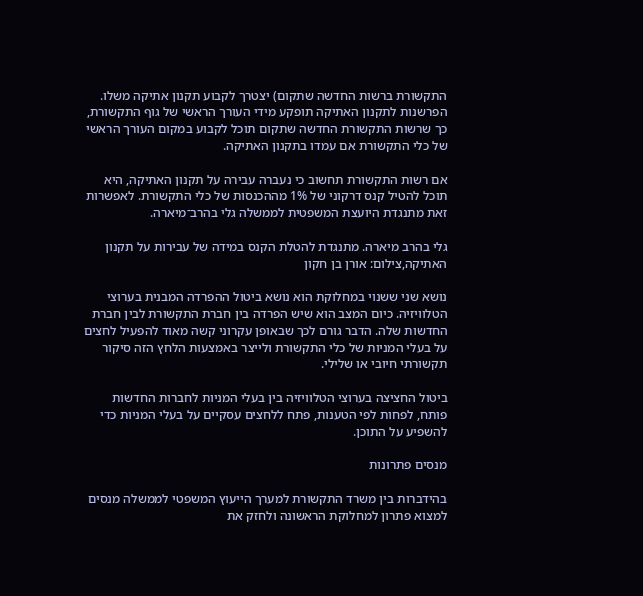התקשורת ברשות החדשה שתקום) יצטרך לקבוע תקנון אתיקה משלו. הפרשנות לתקנון האתיקה תופקע מידי העורך הראשי של גוף התקשורת, כך שרשות התקשורת החדשה שתקום תוכל לקבוע במקום העורך הראשי של כלי התקשורת אם עמדו בתקנון האתיקה.

אם רשות התקשורת תחשוב כי נעברה עבירה על תקנון האתיקה, היא תוכל להטיל קנס דרקוני של 1% מההכנסות של כלי התקשורת. לאפשרות זאת מתנגדת היועצת המשפטית לממשלה גלי בהרב־מיארה.

גלי בהרב מיארה. מתנגדת להטלת הקנס במידה של עבירות על תקנון האתיקה,צילום: אורן בן חקון

נושא שני ששנוי במחלוקת הוא נושא ביטול ההפרדה המבנית בערוצי הטלוויזיה. כיום המצב הוא שיש הפרדה בין חברת התקשורת לבין חברת החדשות שלה. הדבר גורם לכך שבאופן עקרוני קשה מאוד להפעיל לחצים על בעלי המניות של כלי התקשורת ולייצר באמצעות הלחץ הזה סיקור תקשורתי חיובי או שלילי.

ביטול החציצה בערוצי הטלוויזיה בין בעלי המניות לחברות החדשות פותח, לפחות לפי הטענות, פתח ללחצים עסקיים על בעלי המניות כדי להשפיע על התוכן.

מנסים פתרונות

בהידברות בין משרד התקשורת למערך הייעוץ המשפטי לממשלה מנסים למצוא פתרון למחלוקת הראשונה ולחזק את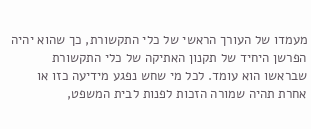מעמדו של העורך הראשי של כלי התקשורת, כך שהוא יהיה הפרשן היחיד של תקנון האתיקה של כלי התקשורת שבראשו הוא עומד. לכל מי שחש נפגע מידיעה כזו או אחרת תהיה שמורה הזכות לפנות לבית המשפט,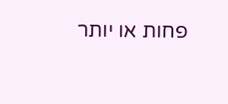פחות או יותר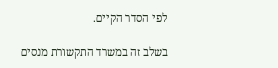לפי הסדר הקיים.

בשלב זה במשרד התקשורת מנסים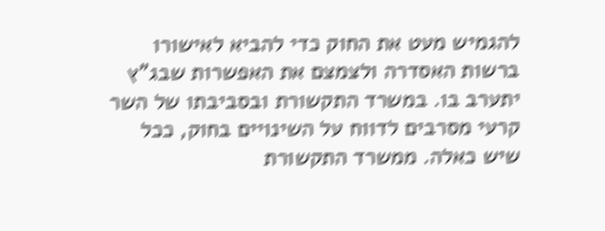להגמיש מעט את החוק כדי להביא לאישורו ברשות האסדרה ולצמצם את האפשרות שבג"ץ יתערב בו. במשרד התקשורת ובסביבתו של השר קרעי מסרבים לדווח על השינויים בחוק, ככל שיש כאלה. ממשרד התקשורת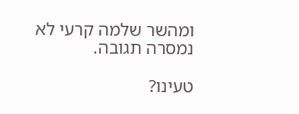ומהשר שלמה קרעי לא נמסרה תגובה.

טעינו?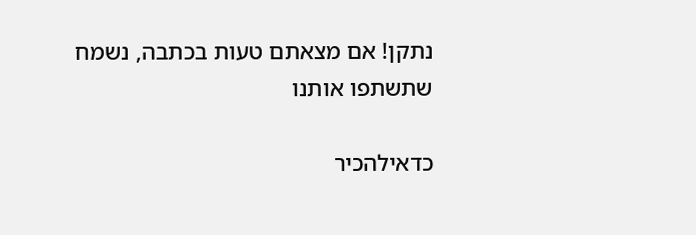נתקן! אם מצאתם טעות בכתבה, נשמח שתשתפו אותנו

כדאילהכיר